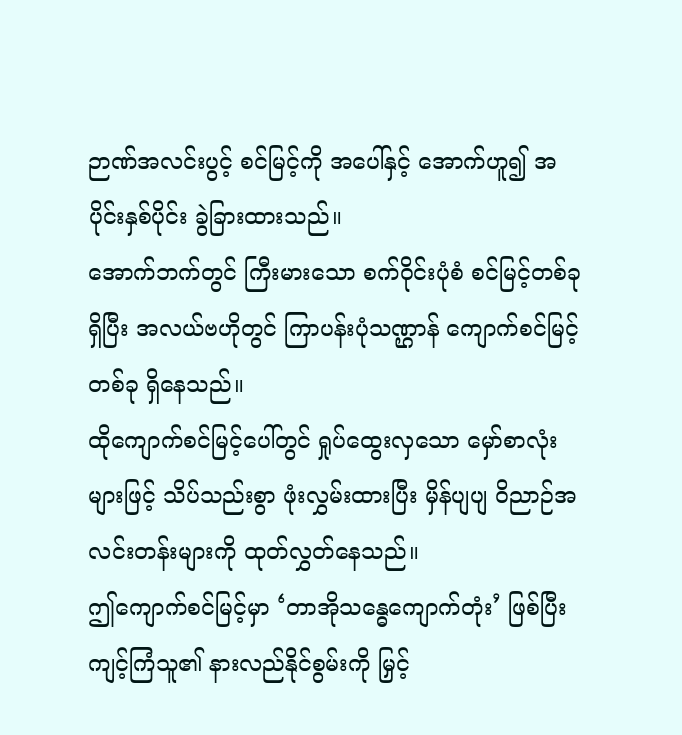ဉာဏ်အလင်းပွင့် စင်မြင့်ကို အပေါ်နှင့် အောက်ဟူ၍ အပိုင်းနှစ်ပိုင်း ခွဲခြားထားသည်။
အောက်ဘက်တွင် ကြီးမားသော စက်ဝိုင်းပုံစံ စင်မြင့်တစ်ခုရှိပြီး အလယ်ဗဟိုတွင် ကြာပန်းပုံသဏ္ဌာန် ကျောက်စင်မြင့်တစ်ခု ရှိနေသည်။
ထိုကျောက်စင်မြင့်ပေါ်တွင် ရှုပ်ထွေးလှသော မှော်စာလုံးများဖြင့် သိပ်သည်းစွာ ဖုံးလွှမ်းထားပြီး မှိန်ပျပျ ဝိညာဉ်အလင်းတန်းများကို ထုတ်လွှတ်နေသည်။
ဤကျောက်စင်မြင့်မှာ ‘တာအိုသန္ဓေကျောက်တုံး’ ဖြစ်ပြီး ကျင့်ကြံသူ၏ နားလည်နိုင်စွမ်းကို မြှင့်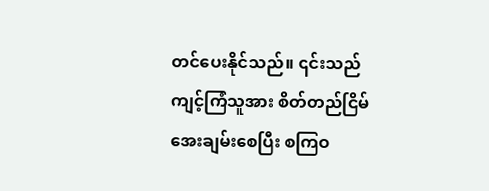တင်ပေးနိုင်သည်။ ၎င်းသည် ကျင့်ကြံသူအား စိတ်တည်ငြိမ်အေးချမ်းစေပြီး စကြဝ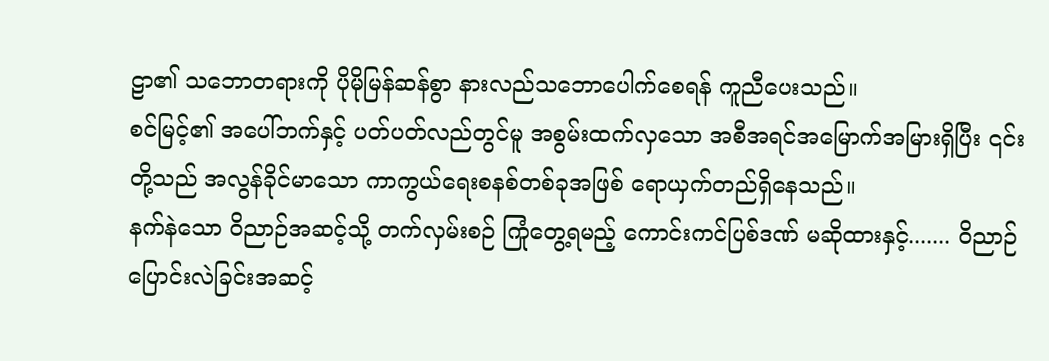ဠာ၏ သဘောတရားကို ပိုမိုမြန်ဆန်စွာ နားလည်သဘောပေါက်စေရန် ကူညီပေးသည်။
စင်မြင့်၏ အပေါ်ဘက်နှင့် ပတ်ပတ်လည်တွင်မူ အစွမ်းထက်လှသော အစီအရင်အမြောက်အမြားရှိပြီး ၎င်းတို့သည် အလွန်ခိုင်မာသော ကာကွယ်ရေးစနစ်တစ်ခုအဖြစ် ရောယှက်တည်ရှိနေသည်။
နက်နဲသော ဝိညာဉ်အဆင့်သို့ တက်လှမ်းစဉ် ကြုံတွေ့ရမည့် ကောင်းကင်ပြစ်ဒဏ် မဆိုထားနှင့်....... ဝိညာဉ်ပြောင်းလဲခြင်းအဆင့်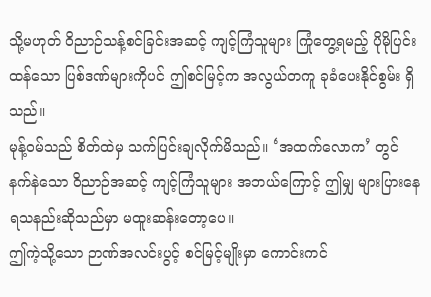သို့မဟုတ် ဝိညာဉ်သန့်စင်ခြင်းအဆင့် ကျင့်ကြံသူများ ကြုံတွေ့ရမည့် ပိုမိုပြင်းထန်သော ပြစ်ဒဏ်များကိုပင် ဤစင်မြင့်က အလွယ်တကူ ခုခံပေးနိုင်စွမ်း ရှိသည်။
မုန့်ဝမ်သည် စိတ်ထဲမှ သက်ပြင်းချလိုက်မိသည်။ ‘အထက်လောက’ တွင် နက်နဲသော ဝိညာဉ်အဆင့် ကျင့်ကြံသူများ အဘယ်ကြောင့် ဤမျှ များပြားနေရသနည်းဆိုသည်မှာ မထူးဆန်းတော့ပေ။
ဤကဲ့သို့သော ဉာဏ်အလင်းပွင့် စင်မြင့်မျိုးမှာ ကောင်းကင်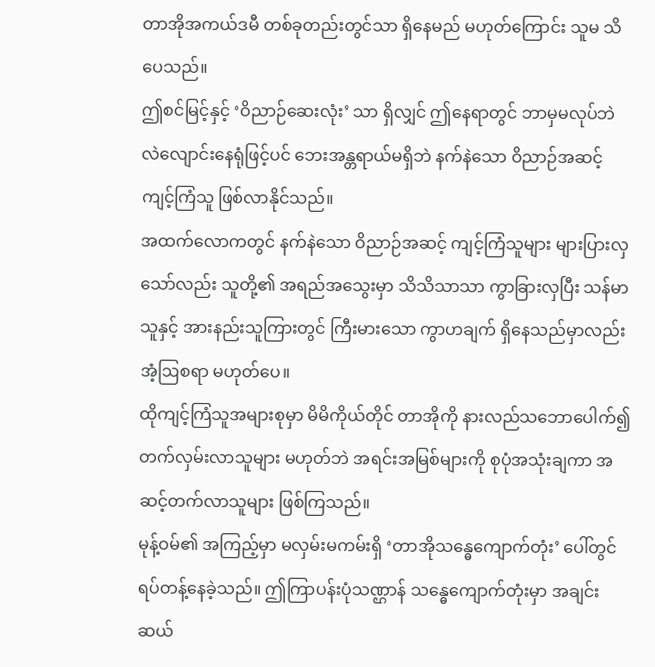တာအိုအကယ်ဒမီ တစ်ခုတည်းတွင်သာ ရှိနေမည် မဟုတ်ကြောင်း သူမ သိပေသည်။
ဤစင်မြင့်နှင့် ‘ဝိညာဉ်ဆေးလုံး’ သာ ရှိလျှင် ဤနေရာတွင် ဘာမှမလုပ်ဘဲ လဲလျောင်းနေရုံဖြင့်ပင် ဘေးအန္တရာယ်မရှိဘဲ နက်နဲသော ဝိညာဉ်အဆင့် ကျင့်ကြံသူ ဖြစ်လာနိုင်သည်။
အထက်လောကတွင် နက်နဲသော ဝိညာဉ်အဆင့် ကျင့်ကြံသူများ များပြားလှသော်လည်း သူတို့၏ အရည်အသွေးမှာ သိသိသာသာ ကွာခြားလှပြီး သန်မာသူနှင့် အားနည်းသူကြားတွင် ကြီးမားသော ကွာဟချက် ရှိနေသည်မှာလည်း အံ့ဩစရာ မဟုတ်ပေ။
ထိုကျင့်ကြံသူအများစုမှာ မိမိကိုယ်တိုင် တာအိုကို နားလည်သဘောပေါက်၍ တက်လှမ်းလာသူများ မဟုတ်ဘဲ အရင်းအမြစ်များကို စုပုံအသုံးချကာ အဆင့်တက်လာသူများ ဖြစ်ကြသည်။
မုန့်ဝမ်၏ အကြည့်မှာ မလှမ်းမကမ်းရှိ ‘တာအိုသန္ဓေကျောက်တုံး’ ပေါ်တွင် ရပ်တန့်နေခဲ့သည်။ ဤကြာပန်းပုံသဏ္ဌာန် သန္ဓေကျောက်တုံးမှာ အချင်း ဆယ်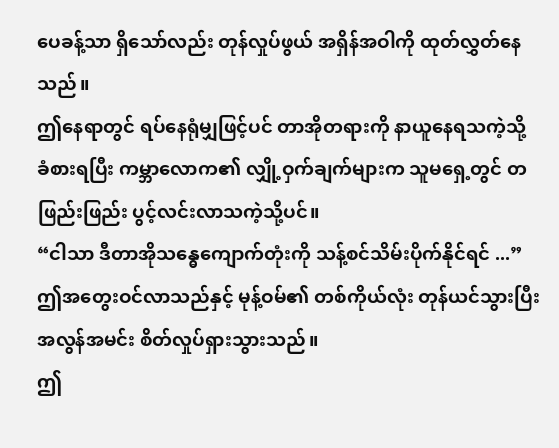ပေခန့်သာ ရှိသော်လည်း တုန်လှုပ်ဖွယ် အရှိန်အဝါကို ထုတ်လွှတ်နေသည်။
ဤနေရာတွင် ရပ်နေရုံမျှဖြင့်ပင် တာအိုတရားကို နာယူနေရသကဲ့သို့ ခံစားရပြီး ကမ္ဘာလောက၏ လျှို့ဝှက်ချက်များက သူမရှေ့တွင် တဖြည်းဖြည်း ပွင့်လင်းလာသကဲ့သို့ပင်။
“ငါသာ ဒီတာအိုသန္ဓေကျောက်တုံးကို သန့်စင်သိမ်းပိုက်နိုင်ရင် ...”
ဤအတွေးဝင်လာသည်နှင့် မုန့်ဝမ်၏ တစ်ကိုယ်လုံး တုန်ယင်သွားပြီး အလွန်အမင်း စိတ်လှုပ်ရှားသွားသည်။
ဤ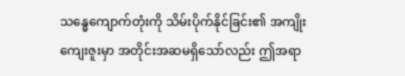သန္ဓေကျောက်တုံးကို သိမ်းပိုက်နိုင်ခြင်း၏ အကျိုးကျေးဇူးမှာ အတိုင်းအဆမရှိသော်လည်း ဤအရာ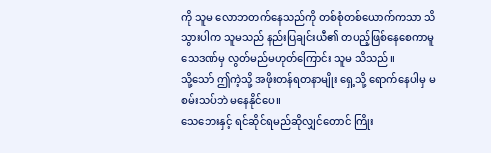ကို သူမ လောဘတက်နေသည်ကို တစ်စုံတစ်ယောက်ကသာ သိသွားပါက သူမသည် နည်းပြချင်းယီ၏ တပည့်ဖြစ်နေစေကာမူ သေဒဏ်မှ လွတ်မည်မဟုတ်ကြောင်း သူမ သိသည်။
သို့သော် ဤကဲ့သို့ အဖိုးတန်ရတနာမျိုး ရှေ့သို့ ရောက်နေပါမှ မစမ်းသပ်ဘဲ မနေနိုင်ပေ။
သေဘေးနှင့် ရင်ဆိုင်ရမည်ဆိုလျှင်တောင် ကြိုး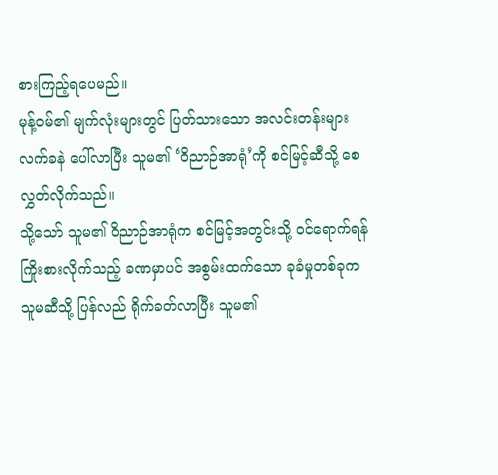စားကြည့်ရပေမည်။
မုန့်ဝမ်၏ မျက်လုံးများတွင် ပြတ်သားသော အလင်းတန်းများ လက်ခနဲ ပေါ်လာပြီး သူမ၏ ‘ဝိညာဉ်အာရုံ’ကို စင်မြင့်ဆီသို့ စေလွှတ်လိုက်သည်။
သို့သော် သူမ၏ ဝိညာဉ်အာရုံက စင်မြင့်အတွင်းသို့ ဝင်ရောက်ရန် ကြိုးစားလိုက်သည့် ခဏမှာပင် အစွမ်းထက်သော ခုခံမှုတစ်ခုက သူမဆီသို့ ပြန်လည် ရိုက်ခတ်လာပြီး သူမ၏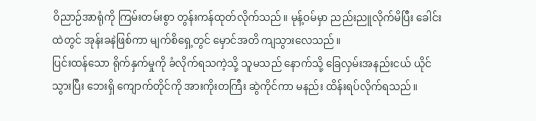ဝိညာဉ်အာရုံကို ကြမ်းတမ်းစွာ တွန်းကန်ထုတ်လိုက်သည်။ မုန့်ဝမ်မှာ ညည်းညူလိုက်မိပြီး ခေါင်းထဲတွင် အုန်းခနဲဖြစ်ကာ မျက်စိရှေ့တွင် မှောင်အတိ ကျသွားလေသည်။
ပြင်းထန်သော ရိုက်နှက်မှုကို ခံလိုက်ရသကဲ့သို့ သူမသည် နောက်သို့ ခြေလှမ်းအနည်းငယ် ယိုင်သွားပြီး ဘေးရှိ ကျောက်တိုင်ကို အားကိုးတကြီး ဆွဲကိုင်ကာ မနည်း ထိန်းရပ်လိုက်ရသည်။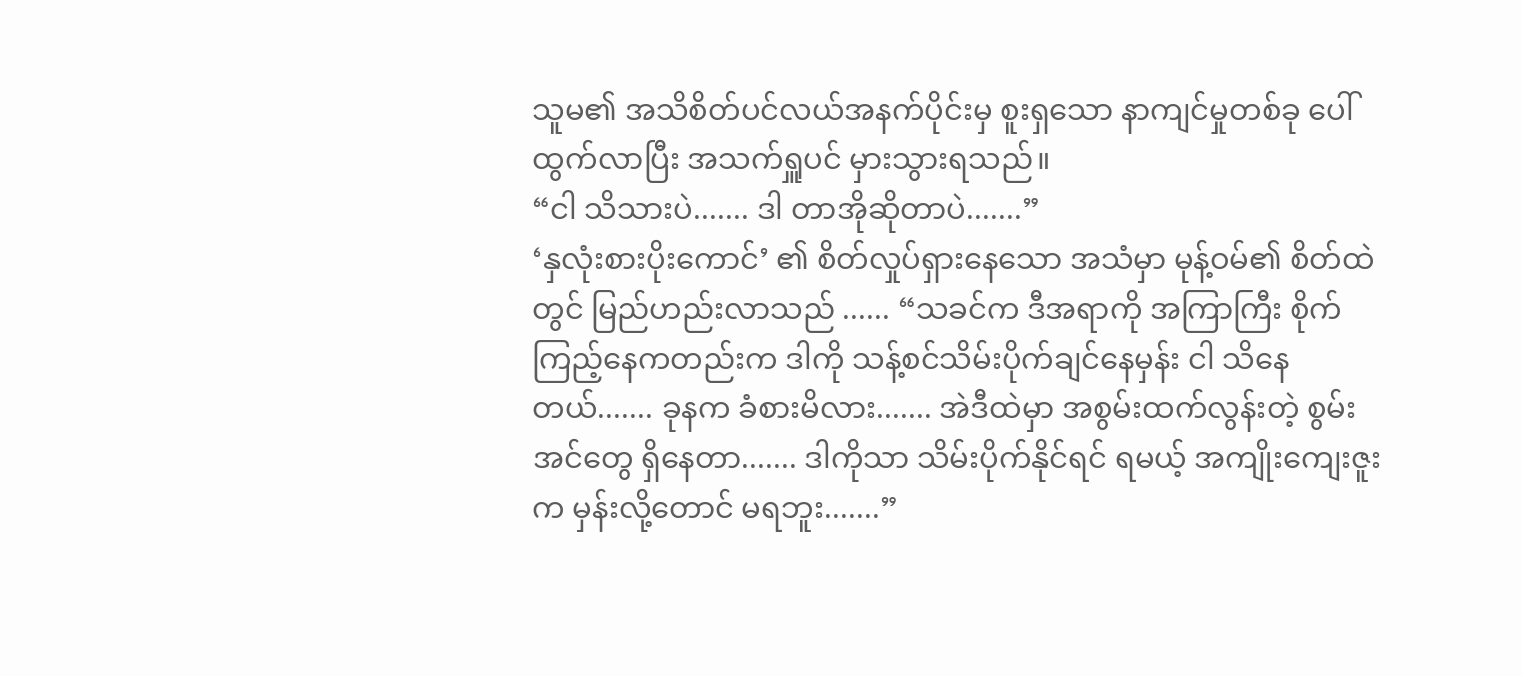သူမ၏ အသိစိတ်ပင်လယ်အနက်ပိုင်းမှ စူးရှသော နာကျင်မှုတစ်ခု ပေါ်ထွက်လာပြီး အသက်ရှူပင် မှားသွားရသည်။
“ငါ သိသားပဲ....... ဒါ တာအိုဆိုတာပဲ.......”
‘နှလုံးစားပိုးကောင်’ ၏ စိတ်လှုပ်ရှားနေသော အသံမှာ မုန့်ဝမ်၏ စိတ်ထဲတွင် မြည်ဟည်းလာသည် ...... “သခင်က ဒီအရာကို အကြာကြီး စိုက်ကြည့်နေကတည်းက ဒါကို သန့်စင်သိမ်းပိုက်ချင်နေမှန်း ငါ သိနေတယ်....... ခုနက ခံစားမိလား....... အဲဒီထဲမှာ အစွမ်းထက်လွန်းတဲ့ စွမ်းအင်တွေ ရှိနေတာ....... ဒါကိုသာ သိမ်းပိုက်နိုင်ရင် ရမယ့် အကျိုးကျေးဇူးက မှန်းလို့တောင် မရဘူး.......”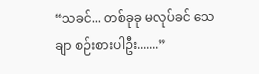“သခင်... တစ်ခုခု မလုပ်ခင် သေချာ စဉ်းစားပါဦး.......”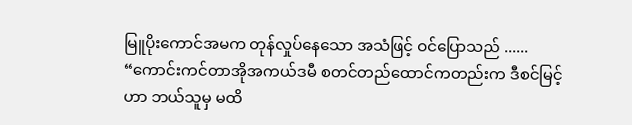မြူပိုးကောင်အမက တုန်လှုပ်နေသော အသံဖြင့် ဝင်ပြောသည် ...... “ကောင်းကင်တာအိုအကယ်ဒမီ စတင်တည်ထောင်ကတည်းက ဒီစင်မြင့်ဟာ ဘယ်သူမှ မထိ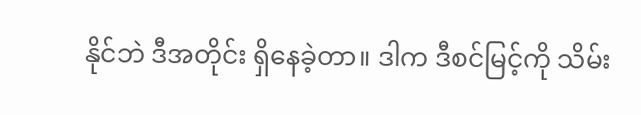နိုင်ဘဲ ဒီအတိုင်း ရှိနေခဲ့တာ။ ဒါက ဒီစင်မြင့်ကို သိမ်း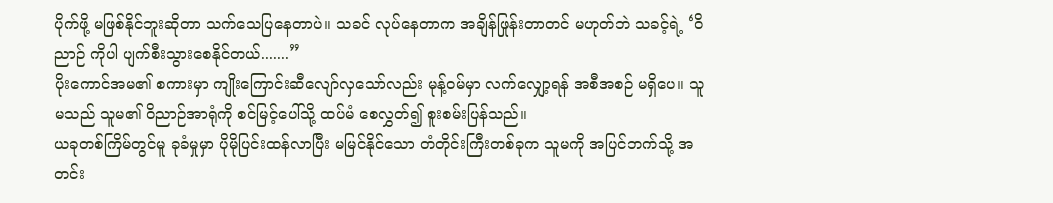ပိုက်ဖို့ မဖြစ်နိုင်ဘူးဆိုတာ သက်သေပြနေတာပဲ။ သခင် လုပ်နေတာက အချိန်ဖြုန်းတာတင် မဟုတ်ဘဲ သခင့်ရဲ့ ‘ဝိညာဉ် ကိုပါ ပျက်စီးသွားစေနိုင်တယ်.......”
ပိုးကောင်အမ၏ စကားမှာ ကျိုးကြောင်းဆီလျော်လှသော်လည်း မုန့်ဝမ်မှာ လက်လျှော့ရန် အစီအစဉ် မရှိပေ။ သူမသည် သူမ၏ ဝိညာဉ်အာရုံကို စင်မြင့်ပေါ်သို့ ထပ်မံ စေလွှတ်၍ စူးစမ်းပြန်သည်။
ယခုတစ်ကြိမ်တွင်မူ ခုခံမှုမှာ ပိုမိုပြင်းထန်လာပြီး မမြင်နိုင်သော တံတိုင်းကြီးတစ်ခုက သူမကို အပြင်ဘက်သို့ အတင်း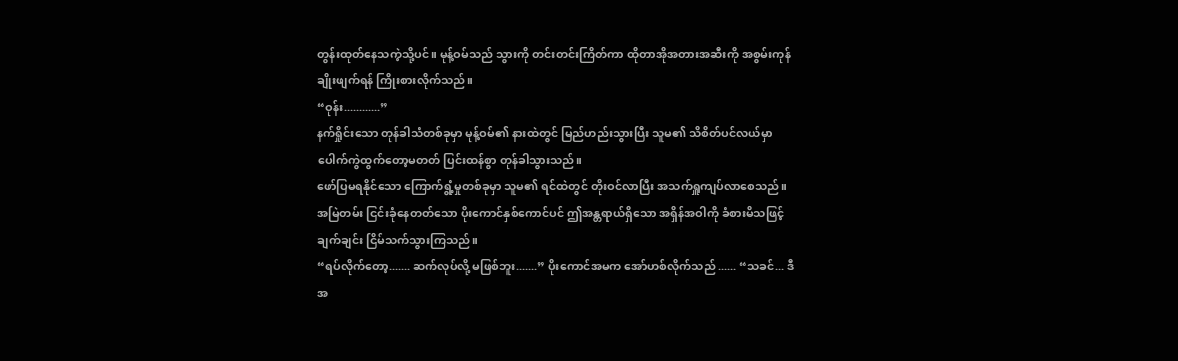တွန်းထုတ်နေသကဲ့သို့ပင်။ မုန့်ဝမ်သည် သွားကို တင်းတင်းကြိတ်ကာ ထိုတာအိုအတားအဆီးကို အစွမ်းကုန် ချိုးဖျက်ရန် ကြိုးစားလိုက်သည်။
“ဝုန်း............”
နက်ရှိုင်းသော တုန်ခါသံတစ်ခုမှာ မုန့်ဝမ်၏ နားထဲတွင် မြည်ဟည်းသွားပြီး သူမ၏ သိစိတ်ပင်လယ်မှာ ပေါက်ကွဲထွက်တော့မတတ် ပြင်းထန်စွာ တုန်ခါသွားသည်။
ဖော်ပြမရနိုင်သော ကြောက်ရွံ့မှုတစ်ခုမှာ သူမ၏ ရင်ထဲတွင် တိုးဝင်လာပြီး အသက်ရှူကျပ်လာစေသည်။
အမြဲတမ်း ငြင်းခုံနေတတ်သော ပိုးကောင်နှစ်ကောင်ပင် ဤအန္တရာယ်ရှိသော အရှိန်အဝါကို ခံစားမိသဖြင့် ချက်ချင်း ငြိမ်သက်သွားကြသည်။
“ရပ်လိုက်တော့....... ဆက်လုပ်လို့ မဖြစ်ဘူး.......” ပိုးကောင်အမက အော်ဟစ်လိုက်သည် ...... “သခင်... ဒီအ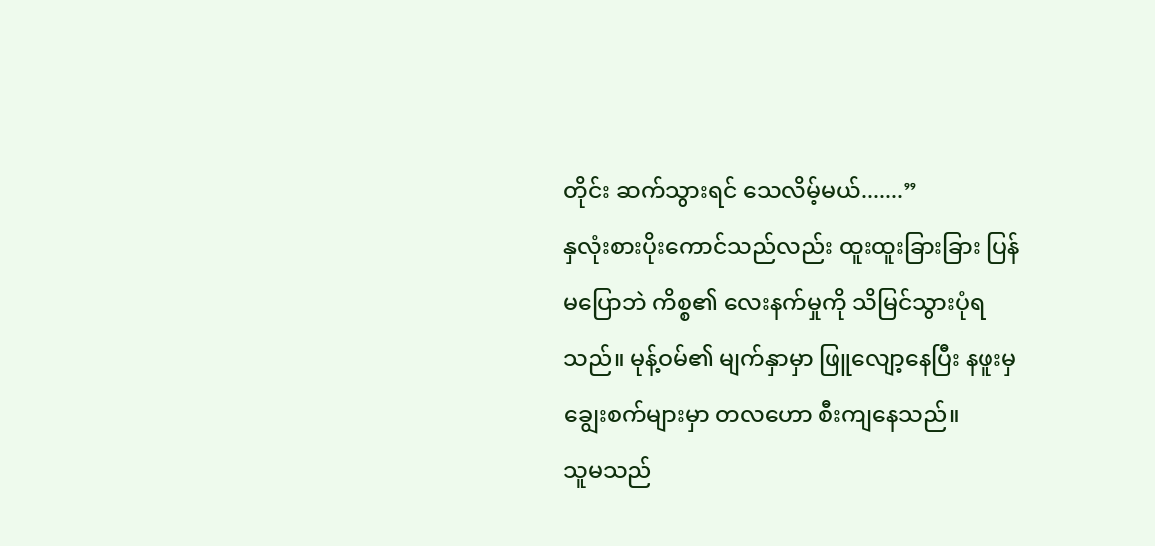တိုင်း ဆက်သွားရင် သေလိမ့်မယ်.......”
နှလုံးစားပိုးကောင်သည်လည်း ထူးထူးခြားခြား ပြန်မပြောဘဲ ကိစ္စ၏ လေးနက်မှုကို သိမြင်သွားပုံရသည်။ မုန့်ဝမ်၏ မျက်နှာမှာ ဖြူလျော့နေပြီး နဖူးမှ ချွေးစက်များမှာ တလဟော စီးကျနေသည်။
သူမသည်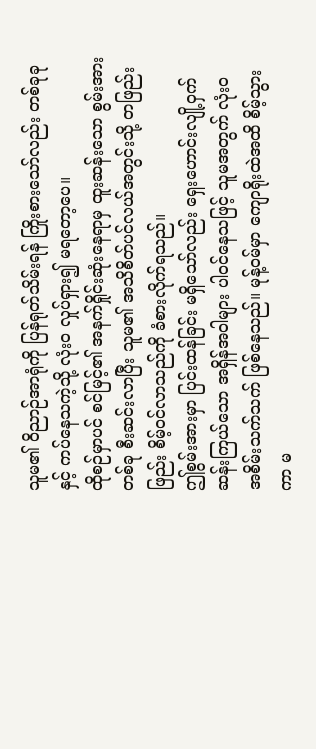သူမ၏ ဝိညာဉ်အာရုံကို ပြန်ရုတ်သိမ်းရန် ကြိုးစားသော်လည်း တစ်ခုခုနှင့် ကပ်နေသကဲ့သို့ လုံးဝ လှုပ်ရှား၍ မရတော့ပေ။
ထိုစဉ်မှာပင် စင်မြင့်၏ အနက်ရှိုင်းဆုံးနေရာမှ ထူးဆန်းသော စွမ်းအားတစ်ခု စီးဆင်းလာပြီး သူမ၏ အသိစိတ်ပင်လယ်အတွင်းသို့ တဖြည်းဖြည်း စိမ့်ဝင်လာသည်ကို ခံစားလိုက်ရသည်။
ဤစွမ်းအားမှာ ပြင်းထန်ခြင်း မရှိသော်လည်း ရှေးဟောင်းလျို့ဝှက်ဆန်းကြယ်သော အရှိန်အဝါများ ပါဝင်နေသဖြင့် သူမအတွက် လုံးဝ အစိမ်းသက်သက် ဖြစ်နေသည်။ မုန့်ဝမ်မှာ ကျောရိုးထဲအထိ စိမ့်သွားကာ မ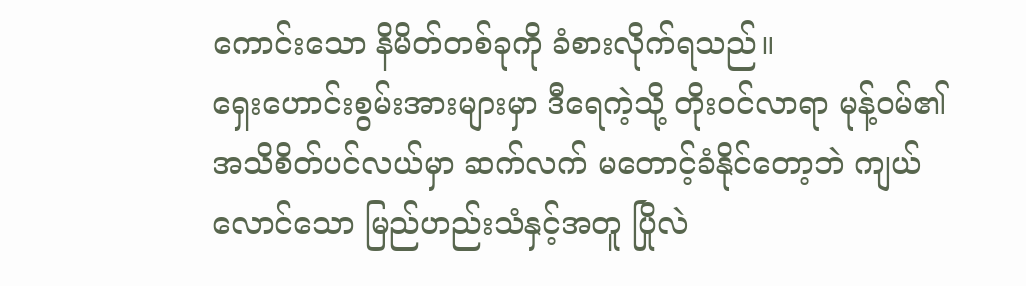ကောင်းသော နိမိတ်တစ်ခုကို ခံစားလိုက်ရသည်။
ရှေးဟောင်းစွမ်းအားများမှာ ဒီရေကဲ့သို့ တိုးဝင်လာရာ မုန့်ဝမ်၏ အသိစိတ်ပင်လယ်မှာ ဆက်လက် မတောင့်ခံနိုင်တော့ဘဲ ကျယ်လောင်သော မြည်ဟည်းသံနှင့်အတူ ပြိုလဲ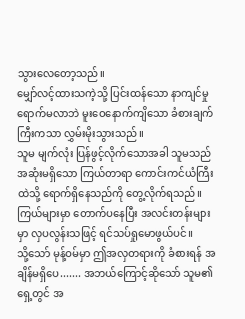သွားလေတော့သည်။
မျှော်လင့်ထားသကဲ့သို့ ပြင်းထန်သော နာကျင်မှု ရောက်မလာဘဲ မူးဝေနောက်ကျိသော ခံစားချက်ကြီးကသာ လွှမ်းမိုးသွားသည်။
သူမ မျက်လုံး ပြန်ဖွင့်လိုက်သောအခါ သူမသည် အဆုံးမရှိသော ကြယ်တာရာ ကောင်းကင်ယံကြီးထဲသို့ ရောက်ရှိနေသည်ကို တွေ့လိုက်ရသည်။ ကြယ်များမှာ တောက်ပနေပြီး အလင်းတန်းများမှာ လှပလွန်းသဖြင့် ရင်သပ်ရှုမောဖွယ်ပင်။
သို့သော် မုန့်ဝမ်မှာ ဤအလှတရားကို ခံစားရန် အချိန်မရှိပေ....... အဘယ်ကြောင့်ဆိုသော် သူမ၏ ရှေ့တွင် အ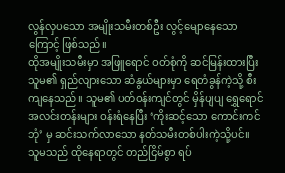လွန်လှပသော အမျိုးသမီးတစ်ဦး လွင့်မျောနေသောကြောင့် ဖြစ်သည်။
ထိုအမျိုးသမီးမှာ အဖြူရောင် ဝတ်စုံကို ဆင်မြန်းထားပြီး သူမ၏ ရှည်လျားသော ဆံနွယ်များမှာ ရေတံခွန်ကဲ့သို့ စီးကျနေသည်။ သူမ၏ ပတ်ဝန်းကျင်တွင် မှိန်ပျပျ ရွှေရောင်အလင်းတန်းများ ဝန်းရံနေပြီး ‘ကိုးဆင့်သော ကောင်းကင်ဘုံ’ မှ ဆင်းသက်လာသော နတ်သမီးတစ်ပါးကဲ့သို့ပင်။
သူမသည် ထိုနေရာတွင် တည်ငြိမ်စွာ ရပ်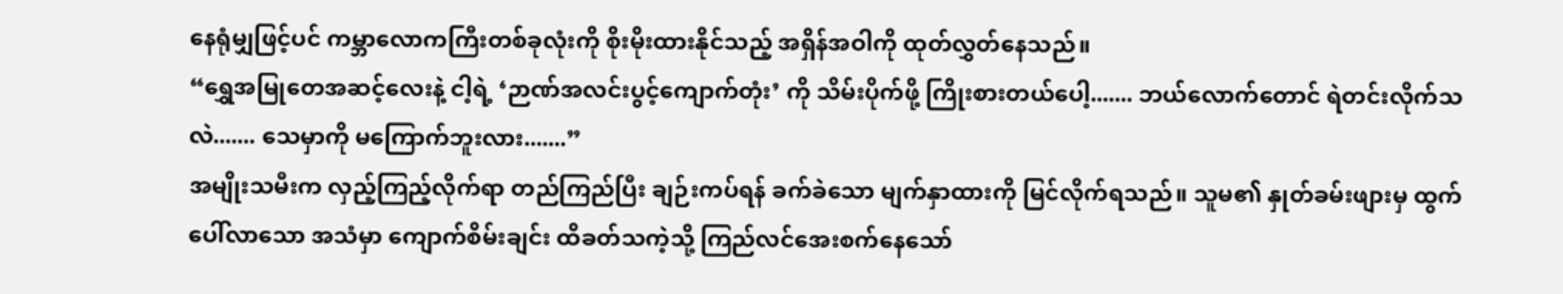နေရုံမျှဖြင့်ပင် ကမ္ဘာလောကကြီးတစ်ခုလုံးကို စိုးမိုးထားနိုင်သည့် အရှိန်အဝါကို ထုတ်လွှတ်နေသည်။
“ရွှေအမြုတေအဆင့်လေးနဲ့ ငါ့ရဲ့ ‘ဉာဏ်အလင်းပွင့်ကျောက်တုံး’ ကို သိမ်းပိုက်ဖို့ ကြိုးစားတယ်ပေါ့....... ဘယ်လောက်တောင် ရဲတင်းလိုက်သလဲ....... သေမှာကို မကြောက်ဘူးလား.......”
အမျိုးသမီးက လှည့်ကြည့်လိုက်ရာ တည်ကြည်ပြီး ချဉ်းကပ်ရန် ခက်ခဲသော မျက်နှာထားကို မြင်လိုက်ရသည်။ သူမ၏ နှုတ်ခမ်းဖျားမှ ထွက်ပေါ်လာသော အသံမှာ ကျောက်စိမ်းချင်း ထိခတ်သကဲ့သို့ ကြည်လင်အေးစက်နေသော်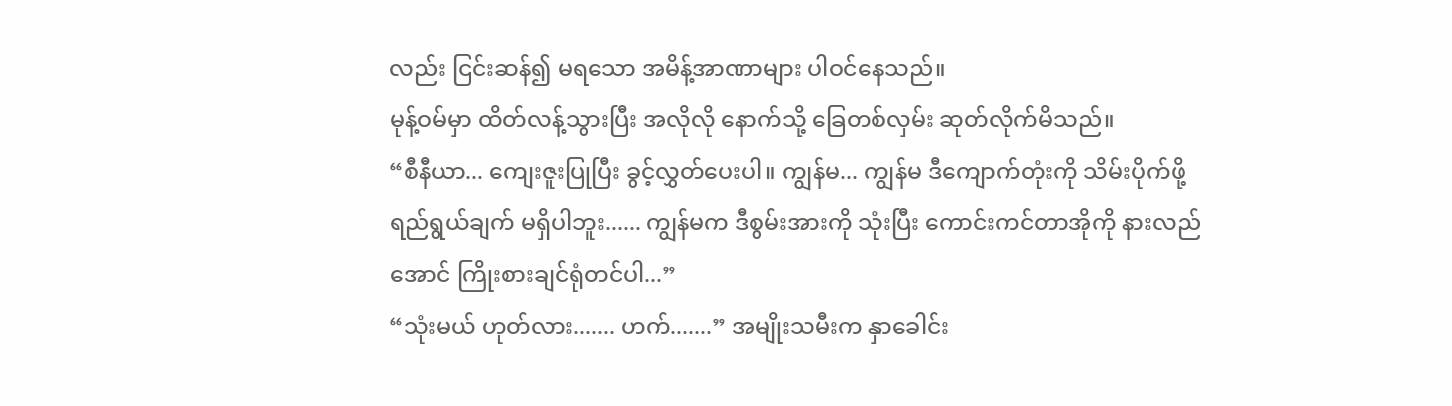လည်း ငြင်းဆန်၍ မရသော အမိန့်အာဏာများ ပါဝင်နေသည်။
မုန့်ဝမ်မှာ ထိတ်လန့်သွားပြီး အလိုလို နောက်သို့ ခြေတစ်လှမ်း ဆုတ်လိုက်မိသည်။
“စီနီယာ... ကျေးဇူးပြုပြီး ခွင့်လွှတ်ပေးပါ။ ကျွန်မ... ကျွန်မ ဒီကျောက်တုံးကို သိမ်းပိုက်ဖို့ ရည်ရွယ်ချက် မရှိပါဘူး...... ကျွန်မက ဒီစွမ်းအားကို သုံးပြီး ကောင်းကင်တာအိုကို နားလည်အောင် ကြိုးစားချင်ရုံတင်ပါ...”
“သုံးမယ် ဟုတ်လား....... ဟက်.......” အမျိုးသမီးက နှာခေါင်း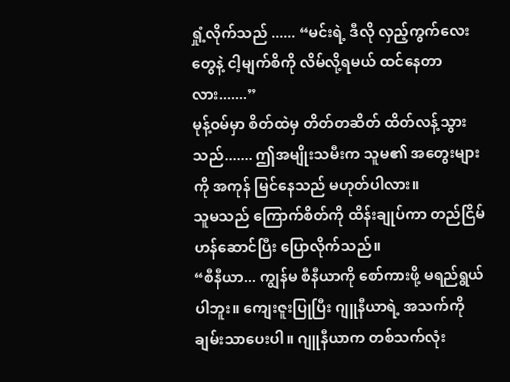ရှုံ့လိုက်သည် ...... “မင်းရဲ့ ဒီလို လှည့်ကွက်လေးတွေနဲ့ ငါ့မျက်စိကို လိမ်လို့ရမယ် ထင်နေတာလား.......”
မုန့်ဝမ်မှာ စိတ်ထဲမှ တိတ်တဆိတ် ထိတ်လန့်သွားသည်....... ဤအမျိုးသမီးက သူမ၏ အတွေးများကို အကုန် မြင်နေသည် မဟုတ်ပါလား။
သူမသည် ကြောက်စိတ်ကို ထိန်းချုပ်ကာ တည်ငြိမ်ဟန်ဆောင်ပြီး ပြောလိုက်သည်။
“စီနီယာ... ကျွန်မ စီနီယာကို စော်ကားဖို့ မရည်ရွယ်ပါဘူး။ ကျေးဇူးပြုပြီး ဂျူနီယာရဲ့ အသက်ကို ချမ်းသာပေးပါ။ ဂျူနီယာက တစ်သက်လုံး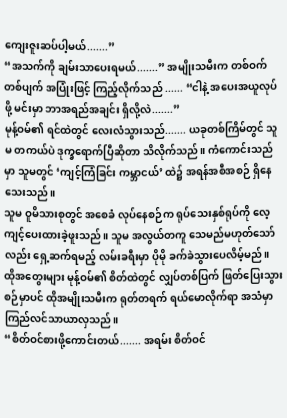ကျေးဇူးဆပ်ပါ့မယ်.......”
“အသက်ကို ချမ်းသာပေးရမယ်.......” အမျိုးသမီးက တစ်ဝက်တစ်ပျက် အပြုံးဖြင့် ကြည့်လိုက်သည် ...... “ငါနဲ့ အပေးအယူလုပ်ဖို့ မင်းမှာ ဘာအရည်အချင်း ရှိလို့လဲ.......”
မုန့်ဝမ်၏ ရင်ထဲတွင် လေးလံသွားသည်....... ယခုတစ်ကြိမ်တွင် သူမ တကယ်ပဲ ဒုက္ခရောက်ပြီဆိုတာ သိလိုက်သည်။ ကံကောင်းသည်မှာ သူမတွင် ‘ကျင့်ကြံခြင်း ကမ္ဘာငယ်’ ထဲ၌ အရန်အစီအစဉ် ရှိနေသေးသည်။
သူမ ဝူမိသားစုတွင် အစေခံ လုပ်နေစဉ်က ရုပ်သေးနှစ်ရုပ်ကို လေ့ကျင့်ပေးထားခဲ့ဖူးသည်။ သူမ အလွယ်တကူ သေမည်မဟုတ်သော်လည်း ရှေ့ဆက်ရမည့် လမ်းခရီးမှာ ပိုမို ခက်ခဲသွားပေလိမ့်မည်။
ထိုအတွေးများ မုန့်ဝမ်၏ စိတ်ထဲတွင် လျှပ်တစ်ပြက် ဖြတ်ပြေးသွားစဉ်မှာပင် ထိုအမျိုးသမီးက ရုတ်တရက် ရယ်မောလိုက်ရာ အသံမှာ ကြည်လင်သာယာလှသည်။
“စိတ်ဝင်စားဖို့ကောင်းတယ်....... အရမ်း စိတ်ဝင်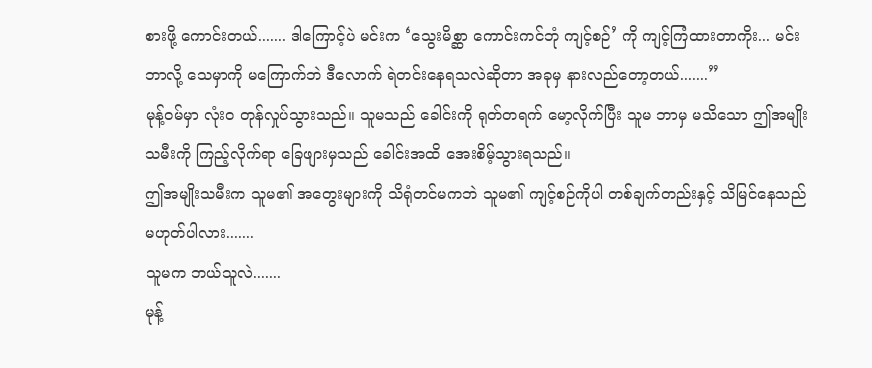စားဖို့ ကောင်းတယ်....... ဒါကြောင့်ပဲ မင်းက ‘သွေးမိစ္ဆာ ကောင်းကင်ဘုံ ကျင့်စဉ်’ ကို ကျင့်ကြံထားတာကိုး... မင်း ဘာလို့ သေမှာကို မကြောက်ဘဲ ဒီလောက် ရဲတင်းနေရသလဲဆိုတာ အခုမှ နားလည်တော့တယ်.......”
မုန့်ဝမ်မှာ လုံးဝ တုန်လှုပ်သွားသည်။ သူမသည် ခေါင်းကို ရုတ်တရက် မော့လိုက်ပြီး သူမ ဘာမှ မသိသော ဤအမျိုးသမီးကို ကြည့်လိုက်ရာ ခြေဖျားမှသည် ခေါင်းအထိ အေးစိမ့်သွားရသည်။
ဤအမျိုးသမီးက သူမ၏ အတွေးများကို သိရုံတင်မကဘဲ သူမ၏ ကျင့်စဉ်ကိုပါ တစ်ချက်တည်းနှင့် သိမြင်နေသည် မဟုတ်ပါလား.......
သူမက ဘယ်သူလဲ.......
မုန့်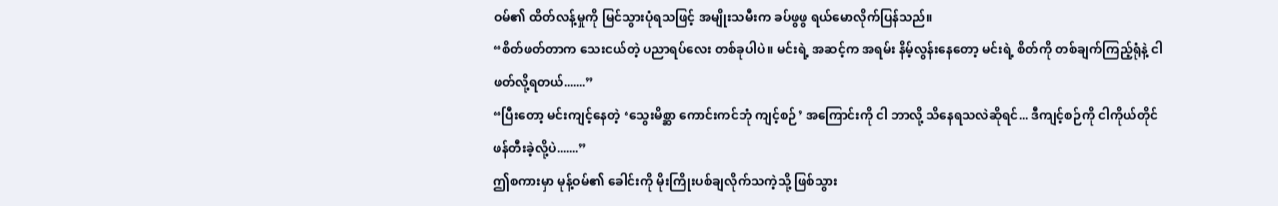ဝမ်၏ ထိတ်လန့်မှုကို မြင်သွားပုံရသဖြင့် အမျိုးသမီးက ခပ်ဖွဖွ ရယ်မောလိုက်ပြန်သည်။
“စိတ်ဖတ်တာက သေးငယ်တဲ့ ပညာရပ်လေး တစ်ခုပါပဲ။ မင်းရဲ့ အဆင့်က အရမ်း နိမ့်လွန်းနေတော့ မင်းရဲ့ စိတ်ကို တစ်ချက်ကြည့်ရုံနဲ့ ငါ ဖတ်လို့ရတယ်.......”
“ပြီးတော့ မင်းကျင့်နေတဲ့ ‘သွေးမိစ္ဆာ ကောင်းကင်ဘုံ ကျင့်စဉ်’ အကြောင်းကို ငါ ဘာလို့ သိနေရသလဲဆိုရင်... ဒီကျင့်စဉ်ကို ငါကိုယ်တိုင် ဖန်တီးခဲ့လို့ပဲ.......”
ဤစကားမှာ မုန့်ဝမ်၏ ခေါင်းကို မိုးကြိုးပစ်ချလိုက်သကဲ့သို့ ဖြစ်သွား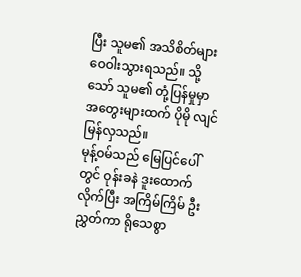ပြီး သူမ၏ အသိစိတ်များ ဝေဝါးသွားရသည်။ သို့သော် သူမ၏ တုံ့ပြန်မှုမှာ အတွေးများထက် ပိုမို လျင်မြန်လှသည်။
မုန့်ဝမ်သည် မြေပြင်ပေါ်တွင် ဝုန်းခနဲ ဒူးထောက်လိုက်ပြီး အကြိမ်ကြိမ် ဦးညွှတ်ကာ ရိုသေစွာ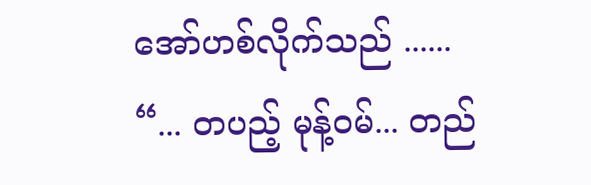အော်ဟစ်လိုက်သည် ......
“... တပည့် မုန့်ဝမ်... တည်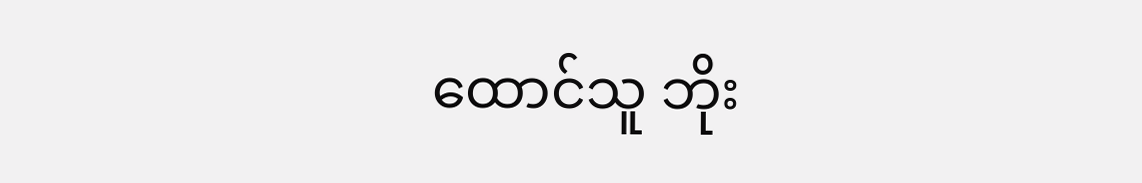ထောင်သူ ဘိုး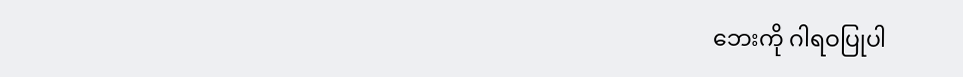ဘေးကို ဂါရဝပြုပါ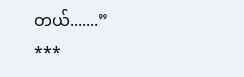တယ်.......”
***